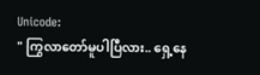Unicode:
" ကြွလာတော်မူပါပြီလား.. ရှေ့နေ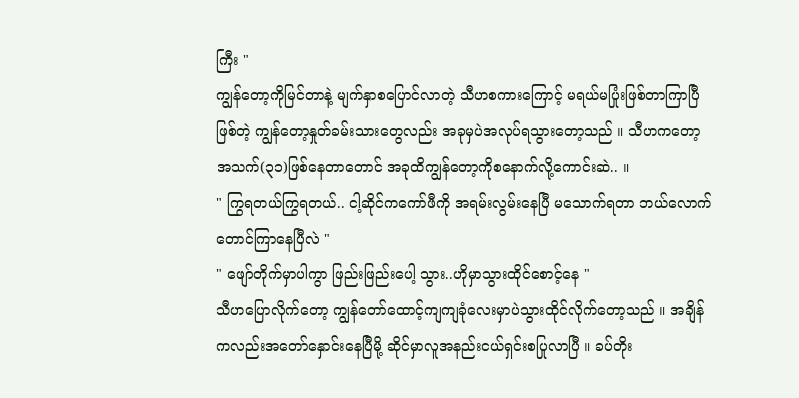ကြီး "
ကျွန်တော့ကိုမြင်တာနဲ့ မျက်နှာစပြောင်လာတဲ့ သီဟစကားကြောင့် မရယ်မပြုံးဖြစ်တာကြာပြီဖြစ်တဲ့ ကျွန်တော့နှုတ်ခမ်းသားတွေလည်း အခုမှပဲအလုပ်ရသွားတော့သည် ။ သီဟကတော့ အသက်(၃၁)ဖြစ်နေတာတောင် အခုထိကျွန်တော့ကိုစနောက်လို့ကောင်းဆဲ.. ။
" ကြွရတယ်ကြွရတယ်.. ငါ့ဆိုင်ကကော်ဖီကို အရမ်းလွမ်းနေပြီ မသောက်ရတာ ဘယ်လောက်တောင်ကြာနေပြီလဲ "
" ဖျော်တိုက်မှာပါကွာ ဖြည်းဖြည်းပေါ့ သွား..ဟိုမှာသွားထိုင်စောင့်နေ "
သီဟပြောလိုက်တော့ ကျွန်တော်ထောင့်ကျကျခုံလေးမှာပဲသွားထိုင်လိုက်တော့သည် ။ အချိန်ကလည်းအတော်နှောင်းနေပြီမို့ ဆိုင်မှာလူအနည်းငယ်ရှင်းစပြုလာပြီ ။ ခပ်တိုး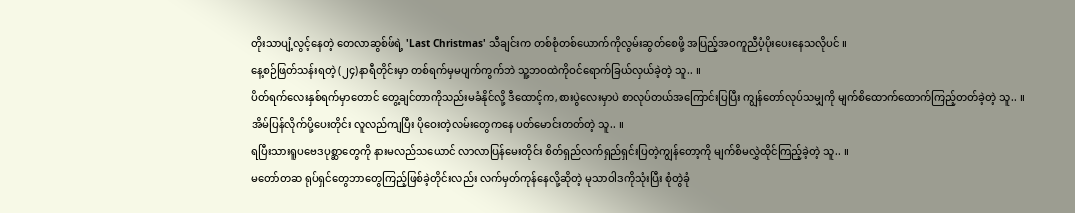တိုးသာပျံ့လွင့်နေတဲ့ တေလာဆွစ်ဖ်ရဲ့ 'Last Christmas' သီချင်းက တစ်စုံတစ်ယောက်ကိုလွမ်းဆွတ်စေဖို့ အပြည့်အဝကူညီပံ့ပိုးပေးနေသလိုပင် ။
နေ့စဉ်ဖြတ်သန်းရတဲ့ (၂၄)နာရီတိုင်းမှာ တစ်ရက်မှမပျက်ကွက်ဘဲ သူ့ဘဝထဲကိုဝင်ရောက်ခြယ်လှယ်ခဲ့တဲ့ သူ.. ။
ပိတ်ရက်လေးနှစ်ရက်မှာတောင် တွေ့ချင်တာကိုသည်းမခံနိုင်လို့ ဒီထောင့်က,စားပွဲလေးမှာပဲ စာလုပ်တယ်အကြောင်းပြပြီး ကျွန်တော်လုပ်သမျှကို မျက်စိထောက်ထောက်ကြည့်တတ်ခဲ့တဲ့ သူ.. ။
အိမ်ပြန်လိုက်ပို့ပေးတိုင်း လူလည်ကျပြီး ပိုဝေးတဲ့လမ်းတွေကနေ ပတ်မောင်းတတ်တဲ့ သူ.. ။
ရပြီးသားရူပဗေဒပုစ္ဆာတွေကို နားမလည်သယောင် လာလာပြန်မေးတိုင်း စိတ်ရှည်လက်ရှည်ရှင်းပြတဲ့ကျွန်တော့ကို မျက်စိမလွှဲထိုင်ကြည့်ခဲ့တဲ့ သူ.. ။
မတော်တဆ ရုပ်ရှင်တွေဘာတွေကြည့်ဖြစ်ခဲ့တိုင်းလည်း လက်မှတ်ကုန်နေလို့ဆိုတဲ့ မုသာဝါဒကိုသုံးပြီး စုံတွဲခုံ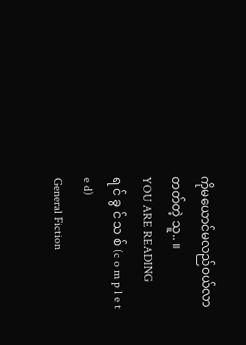ကိုမယောင်မလည်ဝယ်လာတတ်တဲ့ သူ.. ။
YOU ARE READING
ရ င် ခွ င် သ စ် (c o m p l e t e d)
General Fiction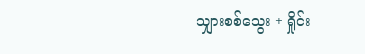သျှားစစ်သွေး + ရှိုင်း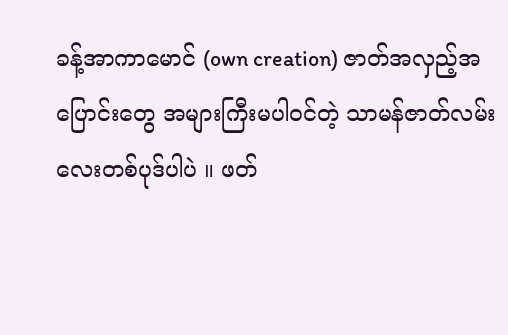ခန့်အာကာမောင် (own creation) ဇာတ်အလှည့်အပြောင်းတွေ အများကြီးမပါဝင်တဲ့ သာမန်ဇာတ်လမ်းလေးတစ်ပုဒ်ပါပဲ ။ ဖတ်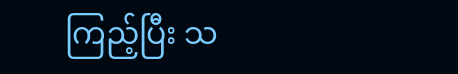ကြည့်ပြီး သ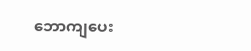ဘောကျပေး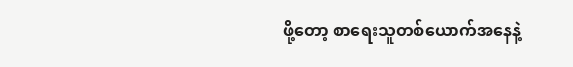ဖို့တော့ စာရေးသူတစ်ယောက်အနေနဲ့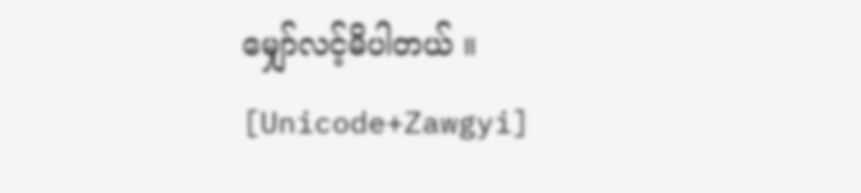မျှော်လင့်မိပါတယ် ။ [Unicode+Zawgyi]